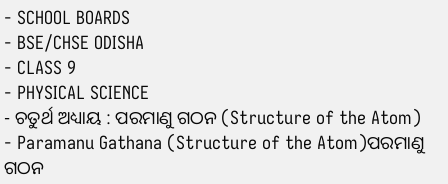- SCHOOL BOARDS
- BSE/CHSE ODISHA
- CLASS 9
- PHYSICAL SCIENCE
- ଚତୁର୍ଥ ଅଧ୍ୟାୟ : ପରମାଣୁ ଗଠନ (Structure of the Atom)
- Paramanu Gathana (Structure of the Atom)ପରମାଣୁ ଗଠନ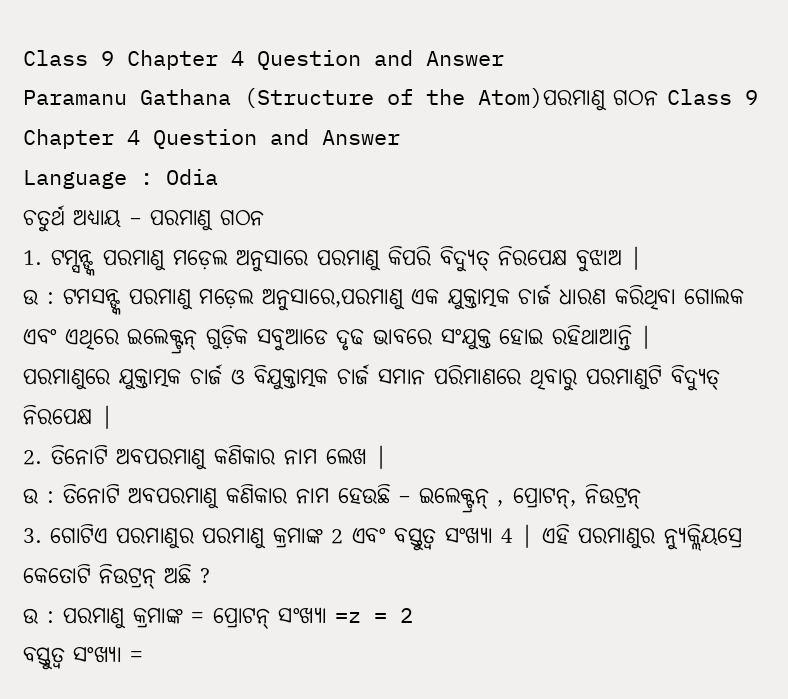Class 9 Chapter 4 Question and Answer
Paramanu Gathana (Structure of the Atom)ପରମାଣୁ ଗଠନ Class 9 Chapter 4 Question and Answer
Language : Odia
ଚତୁର୍ଥ ଅଧ୍ୟାୟ – ପରମାଣୁ ଗଠନ
1. ଟମ୍ସନ୍ଙ୍କ ପରମାଣୁ ମଡ଼େଲ ଅନୁସାରେ ପରମାଣୁ କିପରି ବିଦ୍ୟୁତ୍ ନିରପେକ୍ଷ ବୁଝାଅ |
ଉ : ଟମସନ୍ଙ୍କ ପରମାଣୁ ମଡ଼େଲ ଅନୁସାରେ,ପରମାଣୁ ଏକ ଯୁକ୍ତାତ୍ମକ ଚାର୍ଜ ଧାରଣ କରିଥିବା ଗୋଲକ ଏବଂ ଏଥିରେ ଇଲେକ୍ଟ୍ରନ୍ ଗୁଡ଼ିକ ସବୁଆଡେ ଦୃଢ ଭାବରେ ସଂଯୁକ୍ତ ହୋଇ ରହିଥାଆନ୍ତି |
ପରମାଣୁରେ ଯୁକ୍ତାତ୍ମକ ଚାର୍ଜ ଓ ବିଯୁକ୍ତାତ୍ମକ ଚାର୍ଜ ସମାନ ପରିମାଣରେ ଥିବାରୁ ପରମାଣୁଟି ବିଦ୍ୟୁତ୍ ନିରପେକ୍ଷ |
2. ତିନୋଟି ଅବପରମାଣୁ କଣିକାର ନାମ ଲେଖ |
ଉ : ତିନୋଟି ଅବପରମାଣୁ କଣିକାର ନାମ ହେଉଛି – ଇଲେକ୍ଟ୍ରନ୍ , ପ୍ରୋଟନ୍, ନିଉଟ୍ରନ୍
3. ଗୋଟିଏ ପରମାଣୁର ପରମାଣୁ କ୍ରମାଙ୍କ 2 ଏବଂ ବସ୍ତୁତ୍ୱ ସଂଖ୍ୟା 4 | ଏହି ପରମାଣୁର ନ୍ୟୁକ୍ଲିୟସ୍ରେ କେତୋଟି ନିଉଟ୍ରନ୍ ଅଛି ?
ଉ : ପରମାଣୁ କ୍ରମାଙ୍କ = ପ୍ରୋଟନ୍ ସଂଖ୍ୟା =z = 2
ବସ୍ତୁତ୍ୱ ସଂଖ୍ୟା =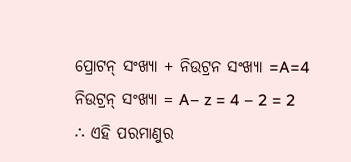ପ୍ରୋଟନ୍ ସଂଖ୍ୟା + ନିଉଟ୍ରନ ସଂଖ୍ୟା =A=4
ନିଉଟ୍ରନ୍ ସଂଖ୍ୟା = A– z = 4 – 2 = 2
∴ ଏହି ପରମାଣୁର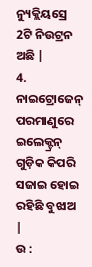ନ୍ୟୁକ୍ଲିୟସ୍ରେ 2ଟି ନିଉଟ୍ରନ ଅଛି |
4. ନାଇଟ୍ରୋଜେନ୍ ପରମାଣୁରେ ଇଲେକ୍ଟ୍ରନ୍ ଗୁଡ଼ିକ କିପରି ସଜାଇ ହୋଇ ରହିଛି ବୁଝାଅ |
ଉ :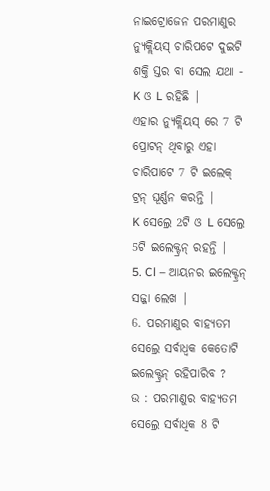ନାଇଟ୍ରୋଜେନ ପରମାଣୁର ନ୍ୟୁକ୍ଲିୟସ୍ ଚାରିପଟେ ଦୁଇଟି ଶକ୍ତି ସ୍ତର ବା ସେଲ ଯଥା - K ଓ L ରହିଛି |
ଏହାର ନ୍ୟୁକ୍ଲିୟସ୍ ରେ 7 ଟି ପ୍ରୋଟନ୍ ଥିବାରୁ ଏହା ଚାରିପାଟେ 7 ଟି ଇଲେକ୍
ଟ୍ରନ୍ ଘୂର୍ଣ୍ଣନ କରନ୍ତି |
K ସେଲ୍ରେ 2ଟି ଓ L ସେଲ୍ରେ 5ଟି ଇଲେକ୍ଟ୍ରନ୍ ରହନ୍ତି |
5. Cl – ଆୟନର ଇଲେକ୍ଟ୍ରନ୍ ସଜ୍ଜା ଲେଖ |
6. ପରମାଣୁର ବାହ୍ୟତମ ସେଲ୍ରେ ସର୍ବାଧ୍ଵକ କେତୋଟି ଇଲେକ୍ଟ୍ରନ୍ ରହିପାରିବ ?
ଉ : ପରମାଣୁର ବାହ୍ୟତମ ସେଲ୍ରେ ସର୍ବାଧିକ 8 ଟି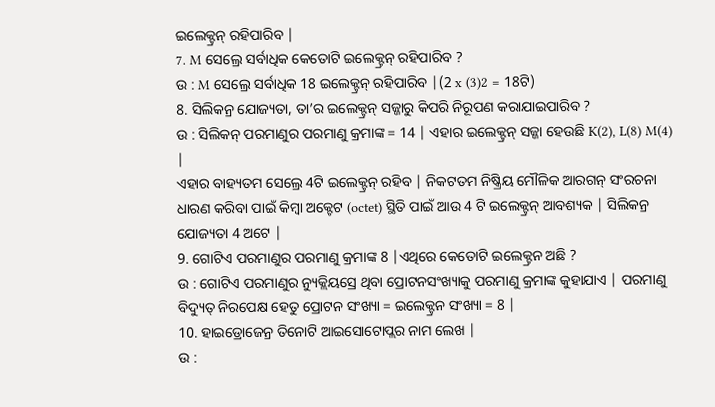ଇଲେକ୍ଟ୍ରନ୍ ରହିପାରିବ |
7. M ସେଲ୍ରେ ସର୍ବାଧିକ କେତୋଟି ଇଲେକ୍ଟ୍ରନ୍ ରହିପାରିବ ?
ଉ : M ସେଲ୍ରେ ସର୍ବାଧିକ 18 ଇଲେକ୍ଟ୍ରନ୍ ରହିପାରିବ |(2 x (3)2 = 18ଟି)
8. ସିଲିକନ୍ର ଯୋଜ୍ୟତା, ତା’ର ଇଲେକ୍ଟ୍ରନ୍ ସଜ୍ଜାରୁ କିପରି ନିରୂପଣ କରାଯାଇପାରିବ ?
ଉ : ସିଲିକନ୍ ପରମାଣୁର ପରମାଣୁ କ୍ରମାଙ୍କ = 14 | ଏହାର ଇଲେକ୍ଟ୍ରନ୍ ସଜ୍ଜା ହେଉଛି K(2), L(8) M(4) |
ଏହାର ବାହ୍ୟତମ ସେଲ୍ରେ 4ଟି ଇଲେକ୍ଟ୍ରନ୍ ରହିବ | ନିକଟତମ ନିଷ୍କ୍ରିୟ ମୌଳିକ ଆରଗନ୍ ସଂରଚନା ଧାରଣ କରିବା ପାଇଁ କିମ୍ବା ଅକ୍ଟେଟ (octet) ସ୍ଥିତି ପାଇଁ ଆଉ 4 ଟି ଇଲେକ୍ଟ୍ରନ୍ ଆବଶ୍ୟକ | ସିଲିକନ୍ର ଯୋଜ୍ୟତା 4 ଅଟେ |
9. ଗୋଟିଏ ପରମାଣୁର ପରମାଣୁ କ୍ରମାଙ୍କ 8 |ଏଥିରେ କେତୋଟି ଇଲେକ୍ଟ୍ରନ ଅଛି ?
ଉ : ଗୋଟିଏ ପରମାଣୁର ନ୍ୟୁକ୍ଲିୟସ୍ରେ ଥିବା ପ୍ରୋଟନସଂଖ୍ୟାକୁ ପରମାଣୁ କ୍ରମାଙ୍କ କୁହାଯାଏ | ପରମାଣୁ ବିଦ୍ୟୁତ୍ ନିରପେକ୍ଷ ହେତୁ ପ୍ରୋଟନ ସଂଖ୍ୟା = ଇଲେକ୍ଟ୍ରନ ସଂଖ୍ୟା = 8 |
10. ହାଇଡ୍ରୋଜେନ୍ର ତିନୋଟି ଆଇସୋଟୋପ୍ଲର ନାମ ଲେଖ |
ଉ :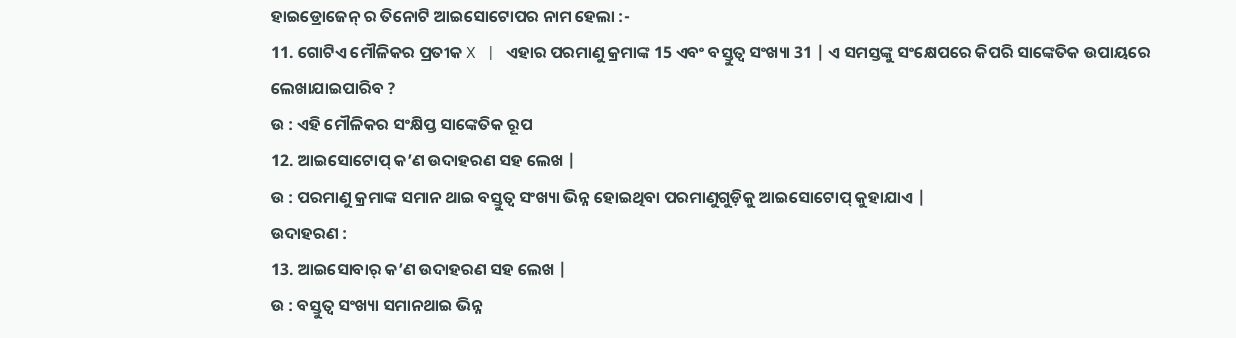ହାଇଡ୍ରୋଜେନ୍ ର ତିନୋଟି ଆଇସୋଟୋପର ନାମ ହେଲା :-
11. ଗୋଟିଏ ମୌଳିକର ପ୍ରତୀକ X | ଏହାର ପରମାଣୁ କ୍ରମାଙ୍କ 15 ଏବଂ ବସ୍ତୁତ୍ଵ ସଂଖ୍ୟା 31 | ଏ ସମସ୍ତଙ୍କୁ ସଂକ୍ଷେପରେ କିପରି ସାଙ୍କେତିକ ଉପାୟରେ ଲେଖାଯାଇପାରିବ ?
ଉ : ଏହି ମୌଳିକର ସଂକ୍ଷିପ୍ତ ସାଙ୍କେତିକ ରୂପ
12. ଆଇସୋଟୋପ୍ କ’ଣ ଉଦାହରଣ ସହ ଲେଖ |
ଉ : ପରମାଣୁ କ୍ରମାଙ୍କ ସମାନ ଥାଇ ବସ୍ତୁତ୍ଵ ସଂଖ୍ୟା ଭିନ୍ନ ହୋଇଥିବା ପରମାଣୁଗୁଡ଼ିକୁ ଆଇସୋଟୋପ୍ କୁହାଯାଏ |
ଉଦାହରଣ :
13. ଆଇସୋବାର୍ କ’ଣ ଉଦାହରଣ ସହ ଲେଖ |
ଉ : ବସ୍ତୁତ୍ୱ ସଂଖ୍ୟା ସମାନଥାଇ ଭିନ୍ନ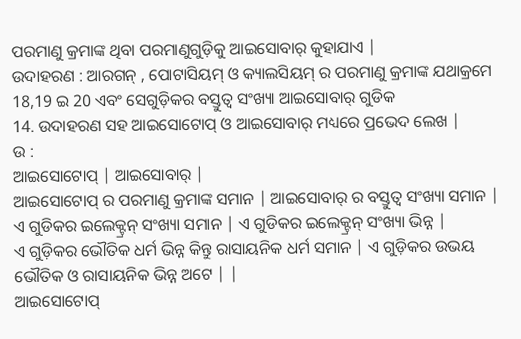ପରମାଣୁ କ୍ରମାଙ୍କ ଥିବା ପରମାଣୁଗୁଡ଼ିକୁ ଆଇସୋବାର୍ କୁହାଯାଏ |
ଉଦାହରଣ : ଆରଗନ୍ , ପୋଟାସିୟମ୍ ଓ କ୍ୟାଲସିୟମ୍ ର ପରମାଣୁ କ୍ରମାଙ୍କ ଯଥାକ୍ରମେ 18,19 ଇ 20 ଏବଂ ସେଗୁଡ଼ିକର ବସ୍ତୁତ୍ଵ ସଂଖ୍ୟା ଆଇସୋବାର୍ ଗୁଡିକ
14. ଉଦାହରଣ ସହ ଆଇସୋଟୋପ୍ ଓ ଆଇସୋବାର୍ ମଧ୍ୟରେ ପ୍ରଭେଦ ଲେଖ |
ଉ :
ଆଇସୋଟୋପ୍ | ଆଇସୋବାର୍ |
ଆଇସୋଟୋପ୍ ର ପରମାଣୁ କ୍ରମାଙ୍କ ସମାନ | ଆଇସୋବାର୍ ର ବସ୍ତୁତ୍ଵ ସଂଖ୍ୟା ସମାନ |
ଏ ଗୁଡିକର ଇଲେକ୍ଟ୍ରନ୍ ସଂଖ୍ୟା ସମାନ | ଏ ଗୁଡିକର ଇଲେକ୍ଟ୍ରନ୍ ସଂଖ୍ୟା ଭିନ୍ନ |
ଏ ଗୁଡ଼ିକର ଭୌତିକ ଧର୍ମ ଭିନ୍ନ କିନ୍ତୁ ରାସାୟନିକ ଧର୍ମ ସମାନ | ଏ ଗୁଡ଼ିକର ଉଭୟ ଭୌତିକ ଓ ରାସାୟନିକ ଭିନ୍ନ ଅଟେ | |
ଆଇସୋଟୋପ୍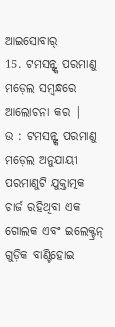ଆଇସୋବାର୍
15. ଟମସନ୍ଙ୍କ ପରମାଣୁ ମଡ଼େଲ ସମ୍ବନ୍ଧରେ ଆଲୋଚନା କର |
ଉ : ଟମସନ୍ଙ୍କ ପରମାଣୁ ମଡ଼େଲ ଅନୁଯାୟୀ ପରମାଣୁଟି ଯୁକ୍ତାତ୍ମକ ଚାର୍ଜ ରହିଥିବା ଏକ ଗୋଲକ ଏବଂ ଇଲେକ୍ଟ୍ରନ୍ ଗୁଡ଼ିକ ବାଣ୍ଟିହୋଇ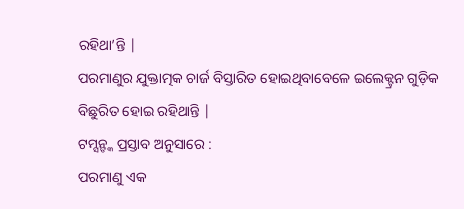ରହିଥା’ନ୍ତି |
ପରମାଣୁର ଯୁକ୍ତାତ୍ମକ ଚାର୍ଜ ବିସ୍ତାରିତ ହୋଇଥିବାବେଳେ ଇଲେକ୍ଟ୍ରନ ଗୁଡ଼ିକ ବିଛୁରିତ ହୋଇ ରହିଥାନ୍ତି |
ଟମ୍ସନ୍ଙ୍କ ପ୍ରସ୍ତାବ ଅନୁସାରେ :
ପରମାଣୁ ଏକ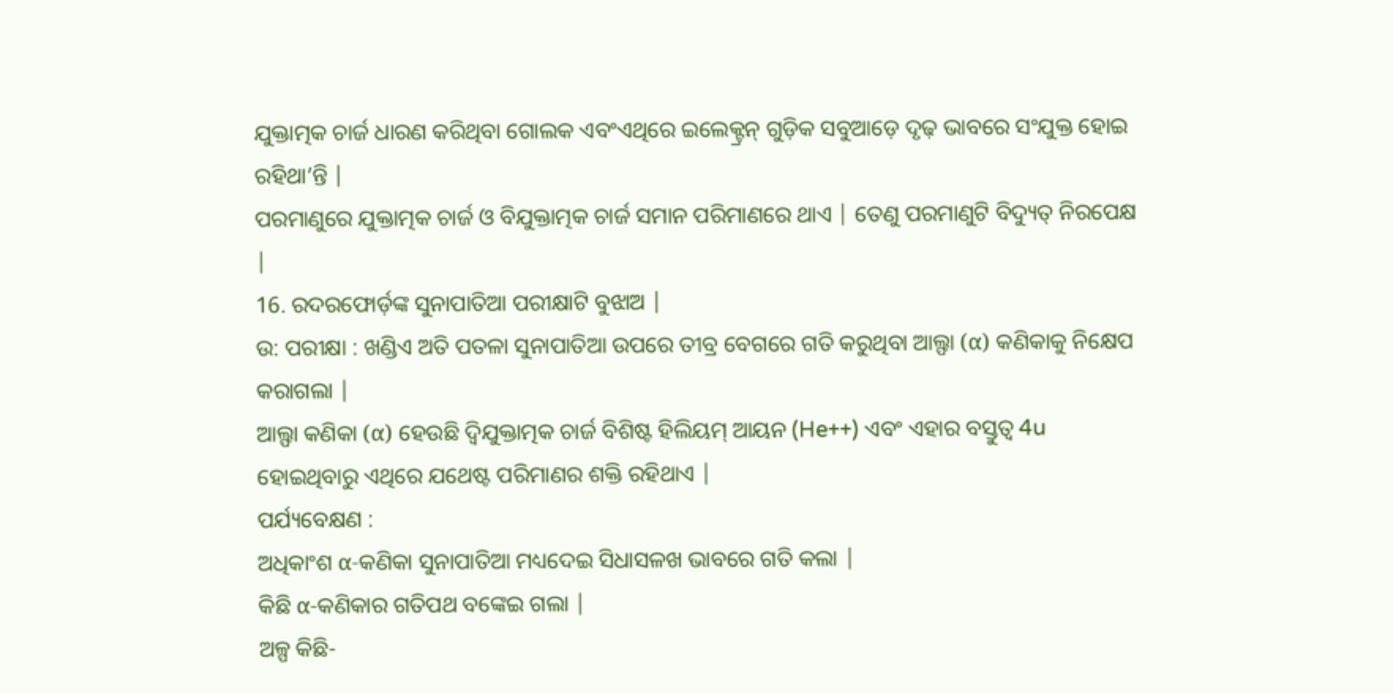ଯୁକ୍ତାତ୍ମକ ଚାର୍ଜ ଧାରଣ କରିଥିବା ଗୋଲକ ଏବଂଏଥିରେ ଇଲେକ୍ଟ୍ରନ୍ ଗୁଡ଼ିକ ସବୁଆଡ଼େ ଦୃଢ଼ ଭାବରେ ସଂଯୁକ୍ତ ହୋଇ ରହିଥା’ନ୍ତି |
ପରମାଣୁରେ ଯୁକ୍ତାତ୍ମକ ଚାର୍ଜ ଓ ବିଯୁକ୍ତାତ୍ମକ ଚାର୍ଜ ସମାନ ପରିମାଣରେ ଥାଏ | ତେଣୁ ପରମାଣୁଟି ବିଦ୍ୟୁତ୍ ନିରପେକ୍ଷ |
16. ରଦରଫୋର୍ଡ଼ଙ୍କ ସୁନାପାତିଆ ପରୀକ୍ଷାଟି ବୁଝାଅ |
ଉ: ପରୀକ୍ଷା : ଖଣ୍ଡିଏ ଅତି ପତଳା ସୁନାପାତିଆ ଉପରେ ତୀବ୍ର ବେଗରେ ଗତି କରୁଥିବା ଆଲ୍ଫା (α) କଣିକାକୁ ନିକ୍ଷେପ କରାଗଲା |
ଆଲ୍ଫା କଣିକା (α) ହେଉଛି ଦ୍ଵିଯୁକ୍ତାତ୍ମକ ଚାର୍ଜ ବିଶିଷ୍ଟ ହିଲିୟମ୍ ଆୟନ (He++) ଏବଂ ଏହାର ବସ୍ତୁତ୍ଵ 4u ହୋଇଥିବାରୁ ଏଥିରେ ଯଥେଷ୍ଟ ପରିମାଣର ଶକ୍ତି ରହିଥାଏ |
ପର୍ଯ୍ୟବେକ୍ଷଣ :
ଅଧିକାଂଶ α-କଣିକା ସୁନାପାତିଆ ମଧ୍ୟଦେଇ ସିଧାସଳଖ ଭାବରେ ଗତି କଲା |
କିଛି α-କଣିକାର ଗତିପଥ ବଙ୍କେଇ ଗଲା |
ଅଳ୍ପ କିଛି-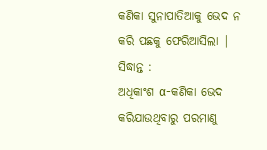କଣିକା ସୁନାପାତିଆକୁ ଭେଦ ନ କରି ପଛକୁ ଫେରିଆସିଲା |
ସିଦ୍ଧାନ୍ତ :
ଅଧିକାଂଶ α-କଣିକା ଭେଦ କରିଯାଉଥିବାରୁ ପରମାଣୁ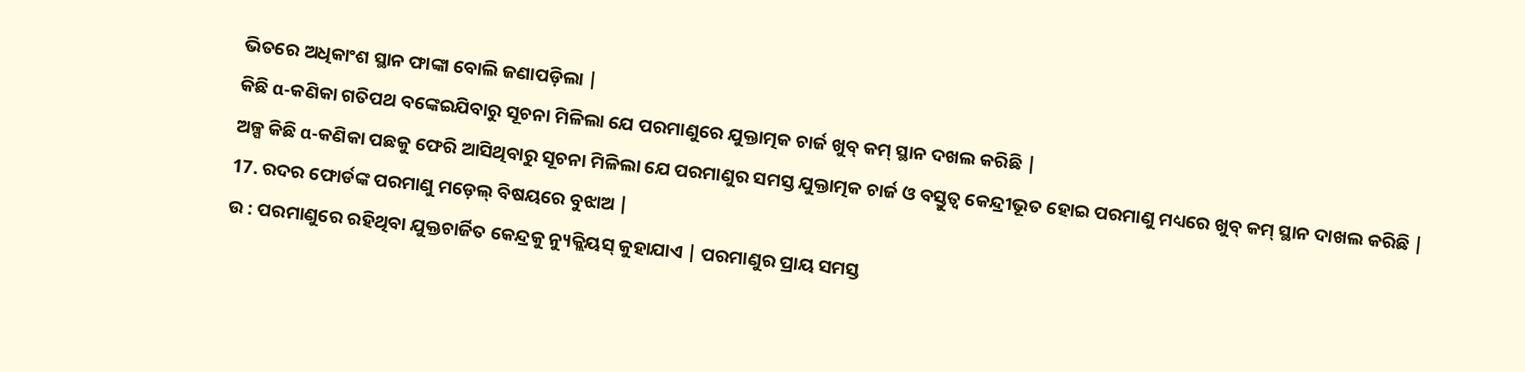ଭିତରେ ଅଧିକାଂଶ ସ୍ଥାନ ଫାଙ୍କା ବୋଲି ଜଣାପଡ଼ିଲା |
କିଛି α-କଣିକା ଗତିପଥ ବଙ୍କେଇଯିବାରୁ ସୂଚନା ମିଳିଲା ଯେ ପରମାଣୁରେ ଯୁକ୍ତାତ୍ମକ ଚାର୍ଜ ଖୁବ୍ କମ୍ ସ୍ଥାନ ଦଖଲ କରିଛି |
ଅଳ୍ପ କିଛି α-କଣିକା ପଛକୁ ଫେରି ଆସିଥିବାରୁ ସୂଚନା ମିଳିଲା ଯେ ପରମାଣୁର ସମସ୍ତ ଯୁକ୍ତାତ୍ମକ ଚାର୍ଜ ଓ ବସ୍ତୁତ୍ଵ କେନ୍ଦ୍ରୀଭୂତ ହୋଇ ପରମାଣୁ ମଧ୍ୟରେ ଖୁବ୍ କମ୍ ସ୍ଥାନ ଦାଖଲ କରିଛି |
17. ରଦର ଫୋର୍ଡଙ୍କ ପରମାଣୁ ମଡ଼େଲ୍ ବିଷୟରେ ବୁଝାଅ |
ଉ : ପରମାଣୁରେ ରହିଥିବା ଯୁକ୍ତଚାର୍ଜିତ କେନ୍ଦ୍ରକୁ ନ୍ୟୁକ୍ଲିୟସ୍ କୁହାଯାଏ | ପରମାଣୁର ପ୍ରାୟ ସମସ୍ତ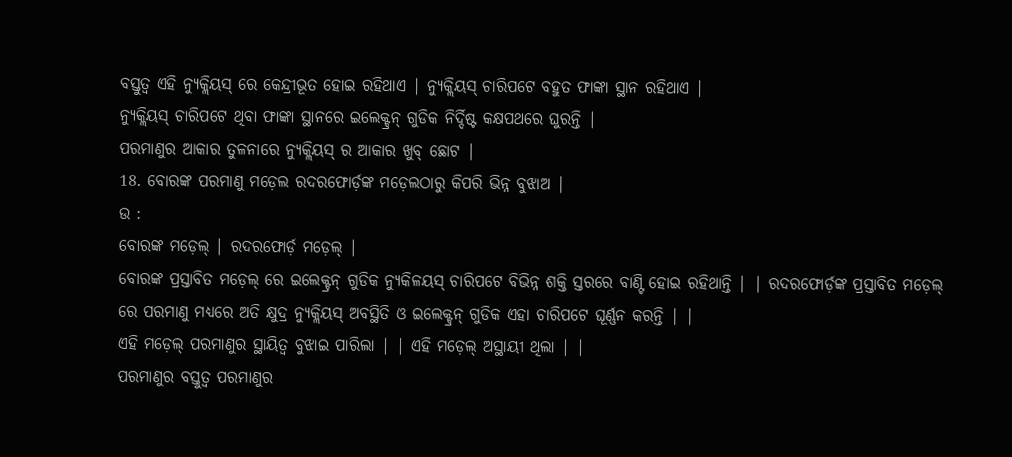ବସ୍ତୁତ୍ଵ ଏହି ନ୍ୟୁକ୍ଲିୟସ୍ ରେ କେନ୍ଦ୍ରୀଭୂତ ହୋଇ ରହିଥାଏ | ନ୍ୟୁକ୍ଲିୟସ୍ ଚାରିପଟେ ବହୁତ ଫାଙ୍କା ସ୍ଥାନ ରହିଥାଏ |
ନ୍ୟୁକ୍ଲିୟସ୍ ଚାରିପଟେ ଥିବା ଫାଙ୍କା ସ୍ଥାନରେ ଇଲେକ୍ଟ୍ରନ୍ ଗୁଡିକ ନିର୍ଦ୍ଦିଷ୍ଟ କକ୍ଷପଥରେ ଘୁରନ୍ତି |
ପରମାଣୁର ଆକାର ତୁଳନାରେ ନ୍ୟୁକ୍ଲିୟସ୍ ର ଆକାର ଖୁବ୍ ଛୋଟ |
18. ବୋରଙ୍କ ପରମାଣୁ ମଡ଼େଲ ରଦରଫୋର୍ଡ଼ଙ୍କ ମଡ଼େଲଠାରୁ କିପରି ଭିନ୍ନ ବୁଝାଅ |
ଉ :
ବୋରଙ୍କ ମଡ଼େଲ୍ | ରଦରଫୋର୍ଡ଼ ମଡ଼େଲ୍ |
ବୋରଙ୍କ ପ୍ରସ୍ତାବିତ ମଡ଼େଲ୍ ରେ ଇଲେକ୍ଟ୍ରନ୍ ଗୁଡିକ ନ୍ୟୁକିଳୟସ୍ ଚାରିପଟେ ବିଭିନ୍ନ ଶକ୍ତି ସ୍ତରରେ ବାଣ୍ଟି ହୋଇ ରହିଥାନ୍ତି | | ରଦରଫୋର୍ଡ଼ଙ୍କ ପ୍ରସ୍ତାବିତ ମଡ଼େଲ୍ ରେ ପରମାଣୁ ମଧ୍ୟରେ ଅତି କ୍ଷୁଦ୍ର ନ୍ୟୁକ୍ଲିୟସ୍ ଅବସ୍ଥିତି ଓ ଇଲେକ୍ଟ୍ରନ୍ ଗୁଡିକ ଏହା ଚାରିପଟେ ଘୂର୍ଣ୍ଣନ କରନ୍ତି | |
ଏହି ମଡ଼େଲ୍ ପରମାଣୁର ସ୍ଥାୟିତ୍ଵ ବୁଝାଇ ପାରିଲା | | ଏହି ମଡ଼େଲ୍ ଅସ୍ଥାୟୀ ଥିଲା | |
ପରମାଣୁର ବସ୍ତୁତ୍ଵ ପରମାଣୁର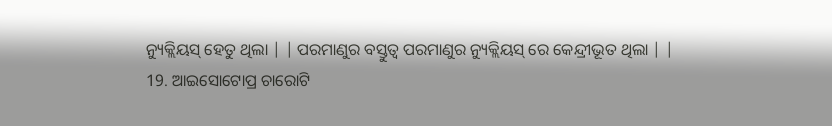ନ୍ୟୁକ୍ଲିୟସ୍ ହେତୁ ଥିଲା | | ପରମାଣୁର ବସ୍ତୁତ୍ଵ ପରମାଣୁର ନ୍ୟୁକ୍ଲିୟସ୍ ରେ କେନ୍ଦ୍ରୀଭୂତ ଥିଲା | |
19. ଆଇସୋଟୋପ୍ର ଚାରୋଟି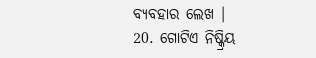ବ୍ୟବହାର ଲେଖ |
20. ଗୋଟିଏ ନିଷ୍କ୍ରିୟ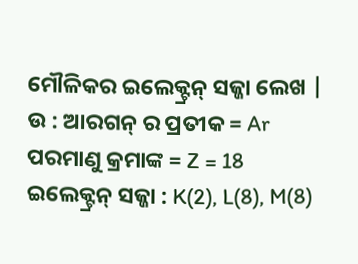ମୌଳିକର ଇଲେକ୍ଟ୍ରନ୍ ସଜ୍ଜା ଲେଖ |
ଉ : ଆରଗନ୍ ର ପ୍ରତୀକ = Ar
ପରମାଣୁ କ୍ରମାଙ୍କ = Z = 18
ଇଲେକ୍ଟ୍ରନ୍ ସଜ୍ଜା : K(2), L(8), M(8)